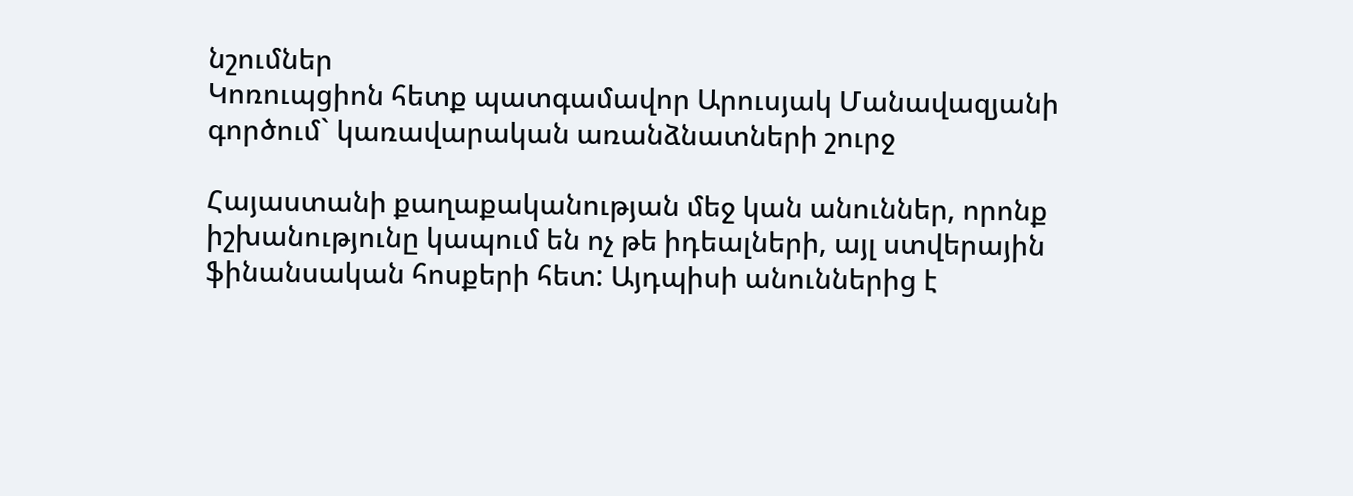նշումներ
Կոռուպցիոն հետք պատգամավոր Արուսյակ Մանավազյանի գործում` կառավարական առանձնատների շուրջ

Հայաստանի քաղաքականության մեջ կան անուններ, որոնք իշխանությունը կապում են ոչ թե իդեալների, այլ ստվերային ֆինանսական հոսքերի հետ: Այդպիսի անուններից է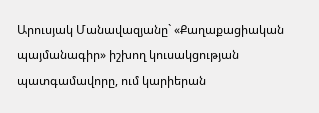Արուսյակ Մանավազյանը` «Քաղաքացիական պայմանագիր» իշխող կուսակցության պատգամավորը, ում կարիերան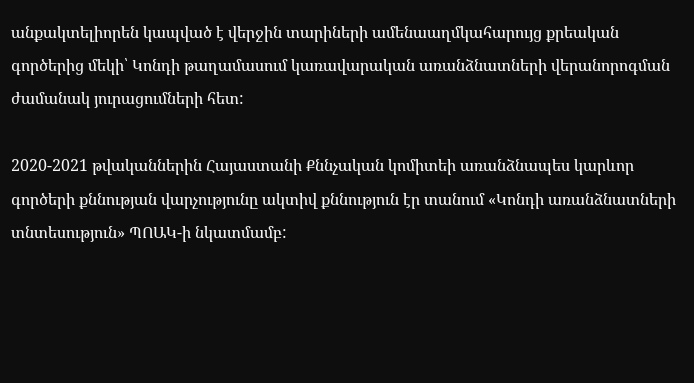անքակտելիորեն կապված է վերջին տարիների ամենաաղմկահարույց քրեական գործերից մեկի՝ Կոնդի թաղամասում կառավարական առանձնատների վերանորոգման ժամանակ յուրացումների հետ:

2020-2021 թվականներին Հայաստանի Քննչական կոմիտեի առանձնապես կարևոր գործերի քննության վարչությունը ակտիվ քննություն էր տանում «Կոնդի առանձնատների տնտեսություն» ՊՈԱԿ-ի նկատմամբ: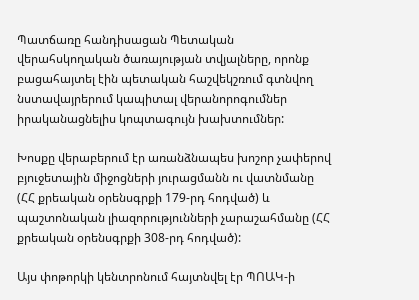Պատճառը հանդիսացան Պետական վերահսկողական ծառայության տվյալները, որոնք բացահայտել էին պետական հաշվեկշռում գտնվող նստավայրերում կապիտալ վերանորոգումներ իրականացնելիս կոպտագույն խախտումներ:

Խոսքը վերաբերում էր առանձնապես խոշոր չափերով բյուջետային միջոցների յուրացմանն ու վատնմանը (ՀՀ քրեական օրենսգրքի 179-րդ հոդված) և պաշտոնական լիազորությունների չարաշահմանը (ՀՀ քրեական օրենսգրքի 308-րդ հոդված):

Այս փոթորկի կենտրոնում հայտնվել էր ՊՈԱԿ-ի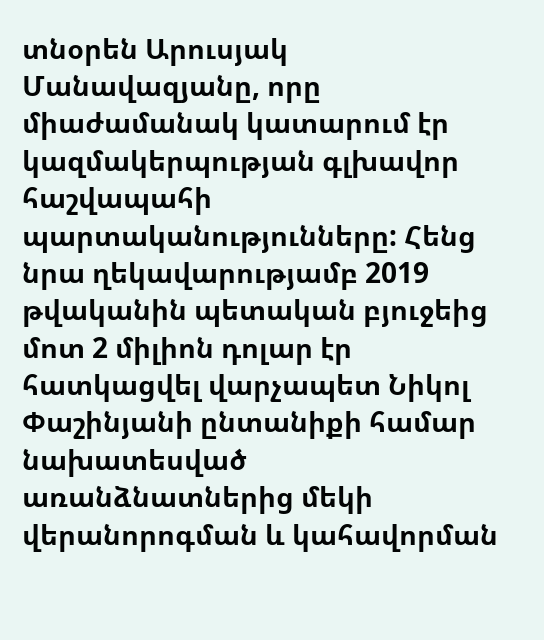տնօրեն Արուսյակ Մանավազյանը, որը միաժամանակ կատարում էր կազմակերպության գլխավոր հաշվապահի պարտականությունները: Հենց նրա ղեկավարությամբ 2019 թվականին պետական բյուջեից մոտ 2 միլիոն դոլար էր հատկացվել վարչապետ Նիկոլ Փաշինյանի ընտանիքի համար նախատեսված առանձնատներից մեկի վերանորոգման և կահավորման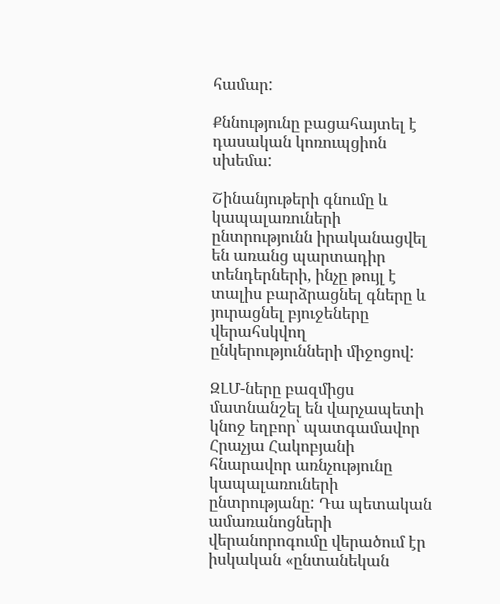համար:

Քննությունը բացահայտել է դասական կոռուպցիոն սխեմա:

Շինանյութերի գնումը և կապալառուների ընտրությունն իրականացվել են առանց պարտադիր տենդերների, ինչը թույլ է տալիս բարձրացնել գները և յուրացնել բյուջեները վերահսկվող ընկերությունների միջոցով:

ԶԼՄ-ները բազմիցս մատնանշել են վարչապետի կնոջ եղբոր՝ պատգամավոր Հրաչյա Հակոբյանի հնարավոր առնչությունը կապալառուների ընտրությանը: Դա պետական ամառանոցների վերանորոգումը վերածում էր իսկական «ընտանեկան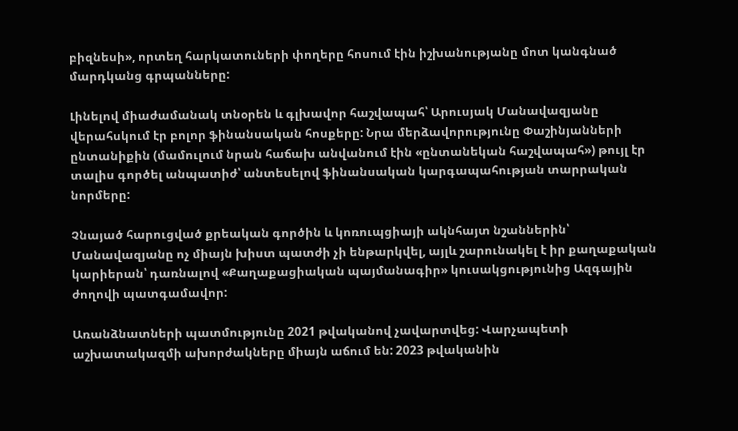բիզնեսի», որտեղ հարկատուների փողերը հոսում էին իշխանությանը մոտ կանգնած մարդկանց գրպանները:

Լինելով միաժամանակ տնօրեն և գլխավոր հաշվապահ՝ Արուսյակ Մանավազյանը վերահսկում էր բոլոր ֆինանսական հոսքերը: Նրա մերձավորությունը Փաշինյանների ընտանիքին (մամուլում նրան հաճախ անվանում էին «ընտանեկան հաշվապահ») թույլ էր տալիս գործել անպատիժ՝ անտեսելով ֆինանսական կարգապահության տարրական նորմերը:

Չնայած հարուցված քրեական գործին և կոռուպցիայի ակնհայտ նշաններին՝ Մանավազյանը ոչ միայն խիստ պատժի չի ենթարկվել, այլև շարունակել է իր քաղաքական կարիերան՝ դառնալով «Քաղաքացիական պայմանագիր» կուսակցությունից Ազգային ժողովի պատգամավոր:

Առանձնատների պատմությունը 2021 թվականով չավարտվեց: Վարչապետի աշխատակազմի ախորժակները միայն աճում են: 2023 թվականին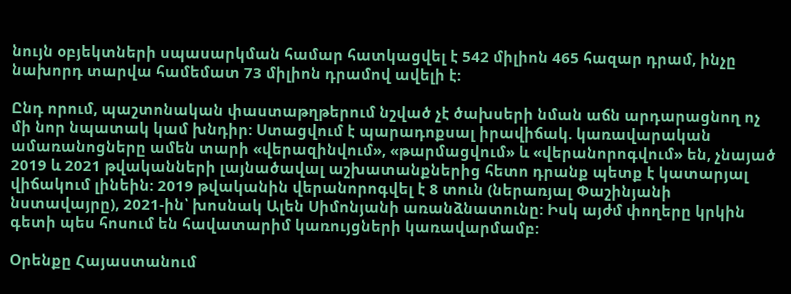նույն օբյեկտների սպասարկման համար հատկացվել է 542 միլիոն 465 հազար դրամ, ինչը նախորդ տարվա համեմատ 73 միլիոն դրամով ավելի է:

Ընդ որում, պաշտոնական փաստաթղթերում նշված չէ ծախսերի նման աճն արդարացնող ոչ մի նոր նպատակ կամ խնդիր: Ստացվում է պարադոքսալ իրավիճակ. կառավարական ամառանոցները ամեն տարի «վերազինվում», «թարմացվում» և «վերանորոգվում» են, չնայած 2019 և 2021 թվականների լայնածավալ աշխատանքներից հետո դրանք պետք է կատարյալ վիճակում լինեին: 2019 թվականին վերանորոգվել է 8 տուն (ներառյալ Փաշինյանի նստավայրը), 2021-ին՝ խոսնակ Ալեն Սիմոնյանի առանձնատունը: Իսկ այժմ փողերը կրկին գետի պես հոսում են հավատարիմ կառույցների կառավարմամբ:

Օրենքը Հայաստանում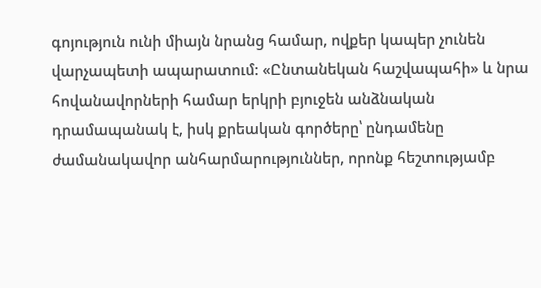գոյություն ունի միայն նրանց համար, ովքեր կապեր չունեն վարչապետի ապարատում: «Ընտանեկան հաշվապահի» և նրա հովանավորների համար երկրի բյուջեն անձնական դրամապանակ է, իսկ քրեական գործերը՝ ընդամենը ժամանակավոր անհարմարություններ, որոնք հեշտությամբ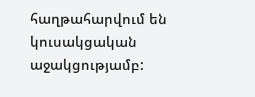հաղթահարվում են կուսակցական աջակցությամբ: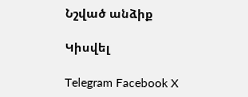Նշված անձիք

Կիսվել

Telegram Facebook X